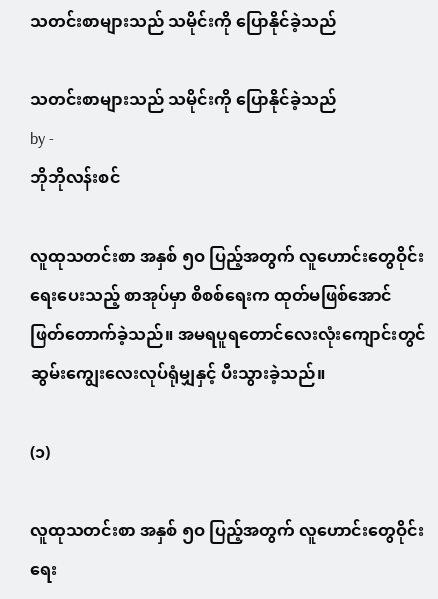သတင်းစာများသည် သမိုင်းကို ပြောနိုင်ခဲ့သည်

သတင်းစာများသည် သမိုင်းကို ပြောနိုင်ခဲ့သည်
by -
ဘိုဘိုလန်းစင်

လူထုသတင်းစာ အနှစ် ၅ဝ ပြည့်အတွက် လူဟောင်းတွေဝိုင်းရေးပေးသည့် စာအုပ်မှာ စိစစ်ရေးက ထုတ်မဖြစ်အောင် ဖြတ်တောက်ခဲ့သည်။ အမရပူရတောင်လေးလုံးကျောင်းတွင် ဆွမ်းကျွေးလေးလုပ်ရုံမျှနှင့် ပီးသွားခဲ့သည်။

(၁)

လူထုသတင်းစာ အနှစ် ၅ဝ ပြည့်အတွက် လူဟောင်းတွေဝိုင်းရေး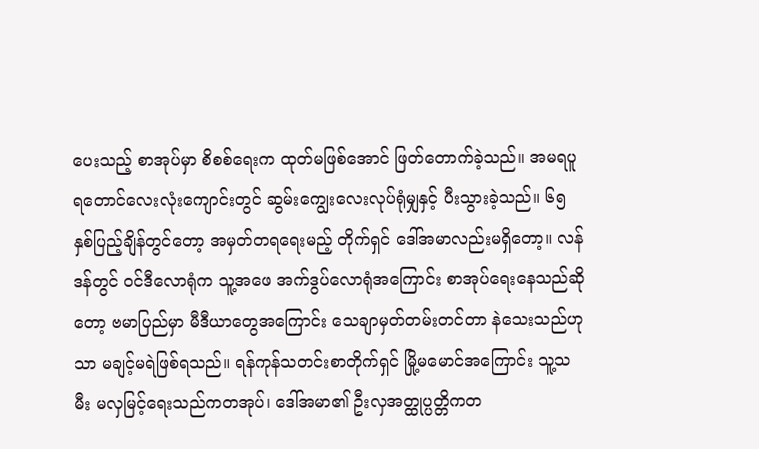ပေးသည့် စာအုပ်မှာ စိစစ်ရေးက ထုတ်မဖြစ်အောင် ဖြတ်တောက်ခဲ့သည်။ အမရပူရတောင်လေးလုံးကျောင်းတွင် ဆွမ်းကျွေးလေးလုပ်ရုံမျှနှင့် ပီးသွားခဲ့သည်။ ၆၅ နှစ်ပြည့်ချိန်တွင်တော့ အမှတ်တရရေးမည့် တိုက်ရှင် ဒေါ်အမာလည်းမရှိတော့။ လန်ဒန်တွင် ဝင်ဒီလောရုံက သူ့အဖေ အက်ဒွပ်လောရုံအကြောင်း စာအုပ်ရေးနေသည်ဆိုတော့ ဗမာပြည်မှာ မီဒီယာတွေအကြောင်း သေချာမှတ်တမ်းတင်တာ နဲသေးသည်ဟုသာ မချင့်မရဲဖြစ်ရသည်။ ရန်ကုန်သတင်းစာတိုက်ရှင် မြို့မမောင်အကြောင်း သူ့သမီး မလှမြင့်ရေးသည်ကတအုပ်၊ ဒေါ်အမာ၏ ဦးလှအတ္ထုပ္ပတ္တိကတ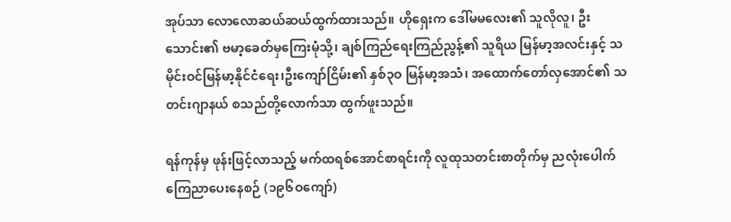အုပ်သာ လောလောဆယ်ဆယ်ထွက်ထားသည်။ ဟိုရှေးက ဒေါ်မမလေး၏ သူလိုလူ၊ ဦးသောင်း၏ ဗမာ့ခေတ်မှကြေးမုံသို့၊ ချစ်ကြည်ရေးကြည်ညွန့်၏ သူရိယ မြန်မာ့အလင်းနှင့် သမိုင်းဝင်မြန်မာ့နိုင်ငံရေး၊ဦးကျော်ငြိမ်း၏ နှစ်၃ဝ မြန်မာ့အသံ၊ အထောက်တော်လှအောင်၏ သတင်းဂျာနယ် စသည်တို့လောက်သာ ထွက်ဖူးသည်။

ရန်ကုန်မှ ဖုန်းဖြင့်လာသည့် မက်ထရစ်အောင်စာရင်းကို လူထုသတင်းစာတိုက်မှ ညလုံးပေါက် ကြေညာပေးနေစဉ် (၁၉၆ဝကျော်)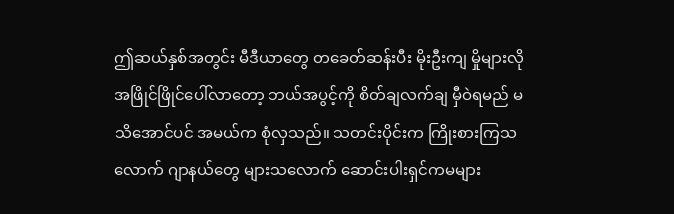ဤဆယ်နှစ်အတွင်း မီဒီယာတွေ တခေတ်ဆန်းပီး မိုးဦးကျ မှိုများလို အဖြိုင်ဖြိုင်ပေါ်လာတော့ ဘယ်အပွင့်ကို စိတ်ချလက်ချ မှီဝဲရမည် မသိအောင်ပင် အမယ်က စုံလှသည်။ သတင်းပိုင်းက ကြိုးစားကြသလောက် ဂျာနယ်တွေ များသလောက် ဆောင်းပါးရှင်ကမများ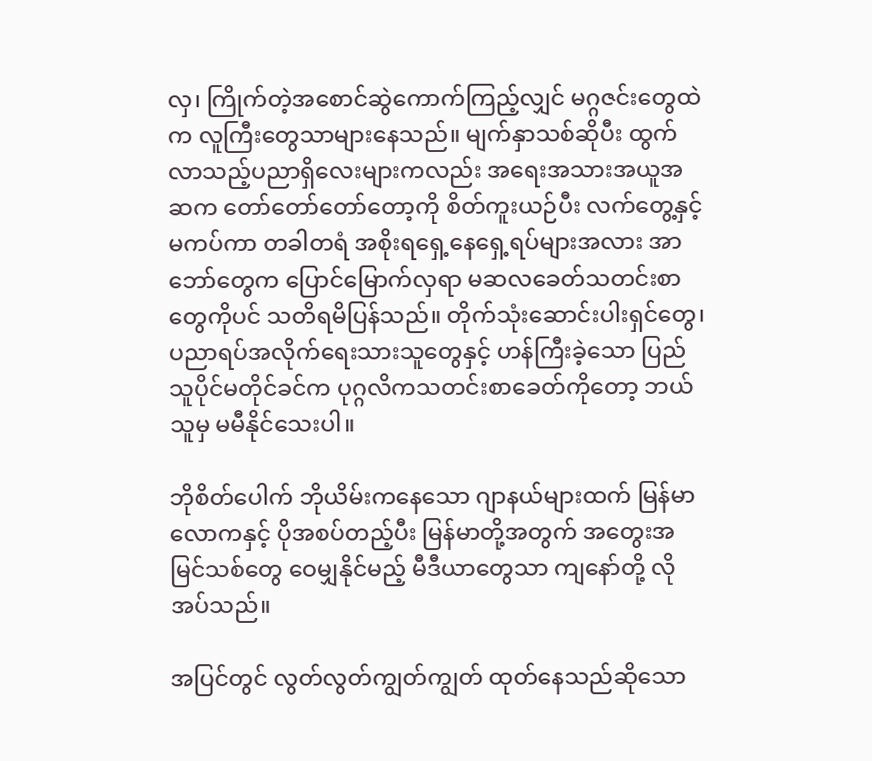လှ၊ ကြိုက်တဲ့အစောင်ဆွဲကောက်ကြည့်လျှင် မဂ္ဂဇင်းတွေထဲက လူကြီးတွေသာများနေသည်။ မျက်နှာသစ်ဆိုပီး ထွက်လာသည့်ပညာရှိလေးများကလည်း အရေးအသားအယူအဆက တော်တော်တော်တော့ကို စိတ်ကူးယဉ်ပီး လက်တွေ့နှင့်မကပ်ကာ တခါတရံ အစိုးရရှေ့နေရှေ့ရပ်များအလား အာဘော်တွေက ပြောင်မြောက်လှရာ မဆလခေတ်သတင်းစာတွေကိုပင် သတိရမိပြန်သည်။ တိုက်သုံးဆောင်းပါးရှင်တွေ၊ ပညာရပ်အလိုက်ရေးသားသူတွေနှင့် ဟန်ကြီးခဲ့သော ပြည်သူပိုင်မတိုင်ခင်က ပုဂ္ဂလိကသတင်းစာခေတ်ကိုတော့ ဘယ်သူမှ မမီနိုင်သေးပါ။

ဘိုစိတ်ပေါက် ဘိုယိမ်းကနေသော ဂျာနယ်များထက် မြန်မာလောကနှင့် ပိုအစပ်တည့်ပီး မြန်မာတို့အတွက် အတွေးအမြင်သစ်တွေ ဝေမျှနိုင်မည့် မီဒီယာတွေသာ ကျနော်တို့ လိုအပ်သည်။

အပြင်တွင် လွတ်လွတ်ကျွတ်ကျွတ် ထုတ်နေသည်ဆိုသော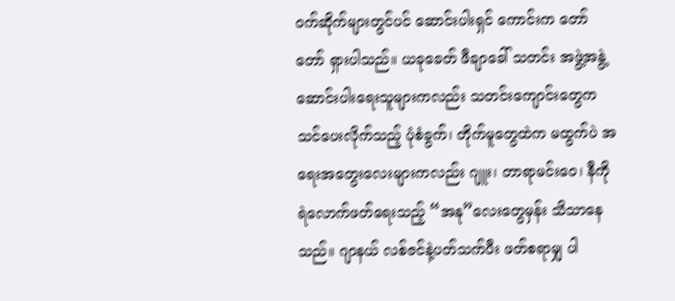ဝက်ဆိုက်များတွင်ပင် ဆောင်းပါးရှင် ကောင်းက တော်တော် ရှားပါသည်။ ယခုခေတ် ဖီချာခေါ် သတင်း အဖွဲ့အနွဲ့ ဆောင်းပါးရေးသူများကလည်း သတင်းကျောင်းတွေက သင်ပေးလိုက်သည့် ပုံစံခွက်၊ တိုက်မူတွေထဲက မထွက်ပဲ အရေးအတွေးလေးများကလည်း ဂျူး၊ တာရာမင်းဝေ၊ နီကိုရဲလောက်ဖတ်ရေးသည့် “အနု”လေးတွေမှန်း သိသာနေသည်။ ဂျာနယ် လစ်ဇင်နဲ့ပတ်သက်ပီး ဖတ်စရာမျှ ပါ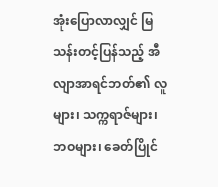အုံးပြောလာလျှင် မြသန်းတင့်ပြန်သည့် အီလျာအာရင်ဘတ်၏ လူများ၊ သက္ကရာဇ်များ၊ ဘဝများ၊ ခေတ်ပြိုင်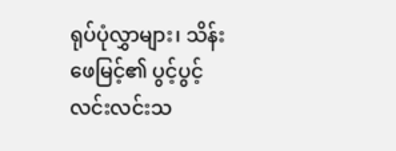ရုပ်ပုံလွှာများ၊ သိန်းဖေမြင့်၏ ပွင့်ပွင့်လင်းလင်းသ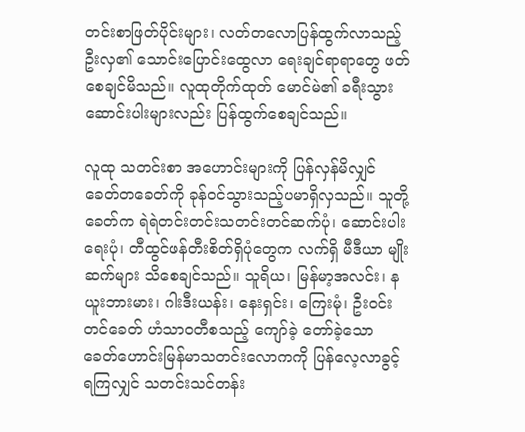တင်းစာဖြတ်ပိုင်းများ၊ လတ်တလောပြန်ထွက်လာသည့် ဦးလှ၏ သောင်းပြောင်းထွေလာ ရေးချင်ရာရာတွေ ဖတ်စေချင်မိသည်။ လူထုတိုက်ထုတ် မောင်မဲ၏ ခရီးသွားဆောင်းပါးများလည်း ပြန်ထွက်စေချင်သည်။

လူထု သတင်းစာ အဟောင်းများကို ပြန်လှန်မိလျှင် ခေတ်တခေတ်ကို ခုန်ဝင်သွားသည့်ပမာရှိလှသည်။ သူတို့ခေတ်က ရဲရဲတင်းတင်းသတင်းတင်ဆက်ပုံ၊ ဆောင်းပါးရေးပုံ၊ တီထွင်ဖန်တီးစိတ်ရှိပုံတွေက လက်ရှိ မီဒီယာ မျိုးဆက်များ သိစေချင်သည်။ သူရိယ၊ မြန်မာ့အလင်း၊ နယူးဘားမား၊ ဂါးဒီးယန်း၊ နေးရှင်း၊ ကြေးမုံ၊ ဦးဝင်းတင်ခေတ် ဟံသာဝတီစသည့် ကျော်ခဲ့ တော်ခဲ့သော ခေတ်ဟောင်းမြန်မာသတင်းလောကကို ပြန်လေ့လာခွင့်ရကြလျှင် သတင်းသင်တန်း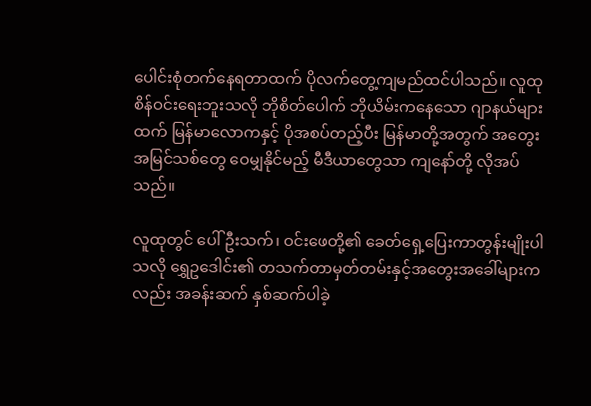ပေါင်းစုံတက်နေရတာထက် ပိုလက်တွေ့ကျမည်ထင်ပါသည်။ လူထုစိန်ဝင်းရေးဘူးသလို ဘိုစိတ်ပေါက် ဘိုယိမ်းကနေသော ဂျာနယ်များထက် မြန်မာလောကနှင့် ပိုအစပ်တည့်ပီး မြန်မာတို့အတွက် အတွေးအမြင်သစ်တွေ ဝေမျှနိုင်မည့် မီဒီယာတွေသာ ကျနော်တို့ လိုအပ်သည်။

လူထုတွင် ပေါ်ဦးသက်၊ ဝင်းဖေတို့၏ ခေတ်ရှေ့ပြေးကာတွန်းမျိုးပါသလို ရွှေဥဒေါင်း၏ တသက်တာမှတ်တမ်းနှင့်အတွေးအခေါ်များကလည်း အခန်းဆက် နှစ်ဆက်ပါခဲ့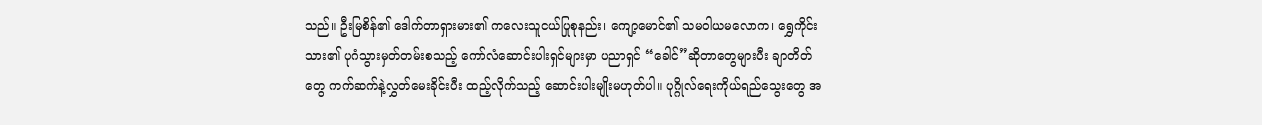သည်။ ဦးမြစိန်၏ ဒေါက်တာရှားမား၏ ကလေးသူငယ်ပြုစုနည်း၊ ကျော့မောင်၏ သမဝါယမလောက၊ ရွှေကိုင်းသား၏ ပုဂံသွားမှတ်တမ်းစသည့် ကော်လံဆောင်းပါးရှင်များမှာ ပညာရှင် “ခေါင်”ဆိုတာတွေများပီး ချာတိတ်တွေ ကက်ဆက်နဲ့လွှတ်မေးခိုင်းပီး ထည့်လိုက်သည့် ဆောင်းပါးမျိုးမဟုတ်ပါ။ ပုဂ္ဂိုလ်ရေးကိုယ်ရည်သွေးတွေ အ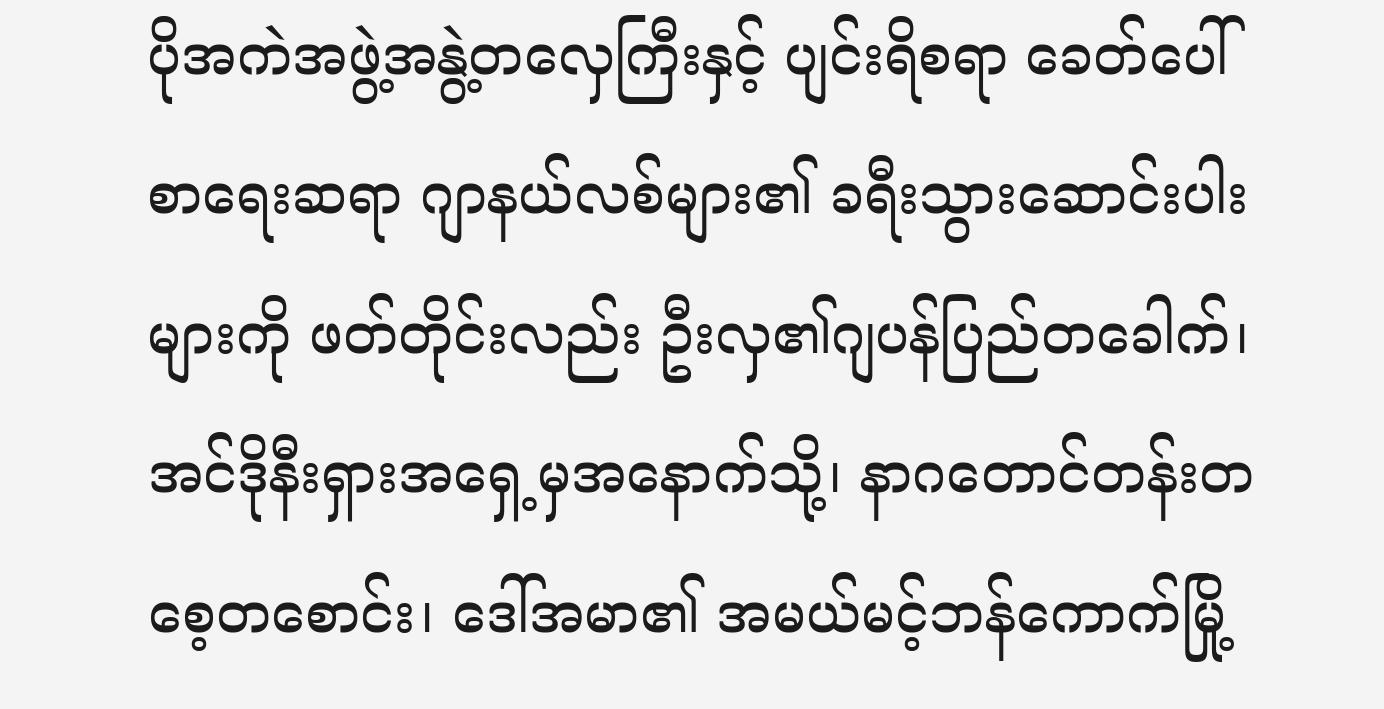ပိုအကဲအဖွဲ့အနွဲ့တလှေကြီးနှင့် ပျင်းရိစရာ ခေတ်ပေါ် စာရေးဆရာ ဂျာနယ်လစ်များ၏ ခရီးသွားဆောင်းပါးများကို ဖတ်တိုင်းလည်း ဦးလှ၏ဂျပန်ပြည်တခေါက်၊ အင်ဒိုနီးရှားအရှေ့မှအနောက်သို့၊ နာဂတောင်တန်းတစေ့တစောင်း၊ ဒေါ်အမာ၏ အမယ်မင့်ဘန်ကောက်မြို့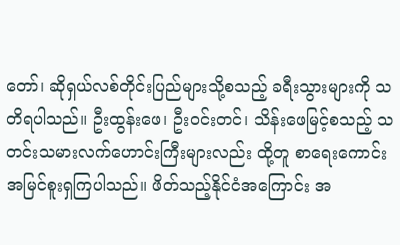တော်၊ ဆိုရှယ်လစ်တိုင်းပြည်များသို့စသည့် ခရီးသွားများကို သတိရပါသည်။ ဦးထွန်းဖေ၊ ဦးဝင်းတင်၊ သိန်းဖေမြင့်စသည့် သတင်းသမားလက်ဟောင်းကြီးများလည်း ထို့တူ စာရေးကောင်း အမြင်စူးရှကြပါသည်။ ဖိတ်သည့်နိုင်ငံအကြောင်း အ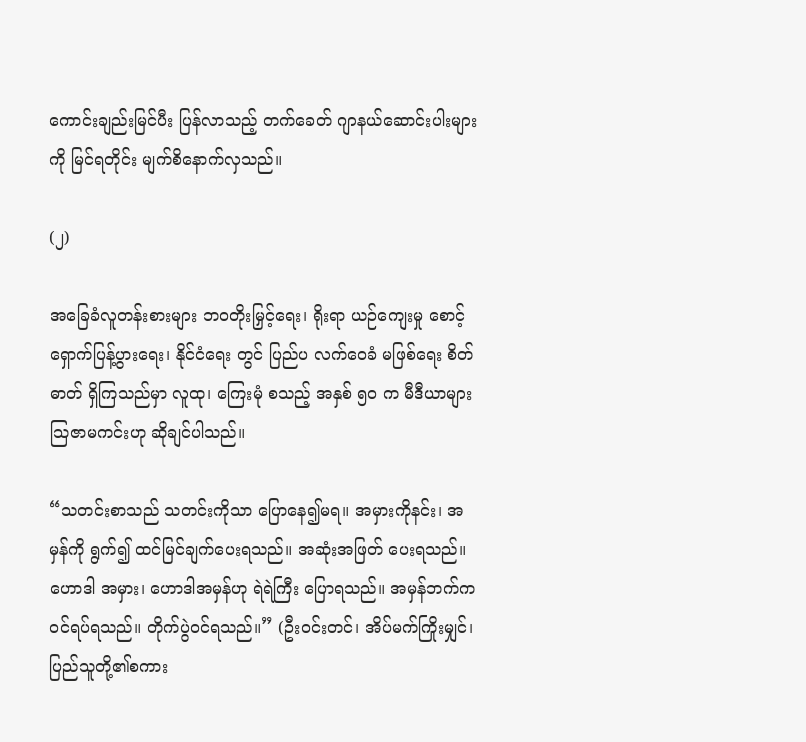ကောင်းချည်းမြင်ပီး ပြန်လာသည့် တက်ခေတ် ဂျာနယ်ဆောင်းပါးများကို မြင်ရတိုင်း မျက်စိနောက်လှသည်။

(၂)

အခြေခံလူတန်းစားများ ဘဝတိုးမြှင့်ရေး၊ ရိုးရာ ယဉ်ကျေးမှု စောင့်ရှောက်ပြန့်ပွားရေး၊ နိုင်ငံရေး တွင် ပြည်ပ လက်ဝေခံ မဖြစ်ရေး စိတ်ဓာတ် ရှိကြသည်မှာ လူထု၊ ကြေးမုံ စသည့် အနှစ် ၅ဝ က မီဒီယာများသြဇာမကင်းဟု ဆိုချင်ပါသည်။

“သတင်းစာသည် သတင်းကိုသာ ပြောနေ၍မရ။ အမှားကိုနင်း၊ အမှန်ကို ရွက်၍ ထင်မြင်ချက်ပေးရသည်။ အဆုံးအဖြတ် ပေးရသည်။ ဟောဒါ အမှား၊ ဟောဒါအမှန်ဟု ရဲရဲကြီး ပြောရသည်။ အမှန်ဘက်က ဝင်ရပ်ရသည်။ တိုက်ပွဲဝင်ရသည်။” (ဦးဝင်းတင်၊ အိပ်မက်ကြိုးမျှင်၊ ပြည်သူတို့၏စကား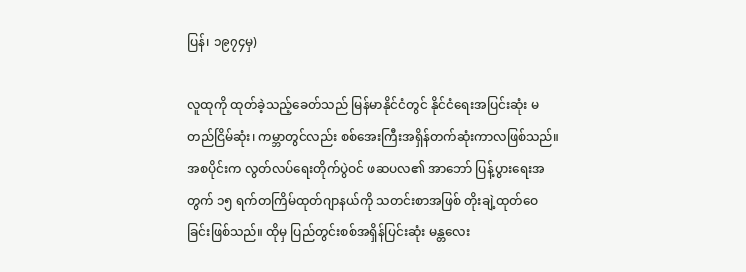ပြန်၊ ၁၉၇၄မှ)

လူထုကို ထုတ်ခဲ့သည့်ခေတ်သည် မြန်မာနိုင်ငံတွင် နိုင်ငံရေးအပြင်းဆုံး မတည်ငြိမ်ဆုံး၊ ကမ္ဘာတွင်လည်း စစ်အေးကြီးအရှိန်တက်ဆုံးကာလဖြစ်သည်။ အစပိုင်းက လွတ်လပ်ရေးတိုက်ပွဲဝင် ဖဆပလ၏ အာဘော် ပြန့်ပွားရေးအတွက် ၁၅ ရက်တကြိမ်ထုတ်ဂျာနယ်ကို သတင်းစာအဖြစ် တိုးချဲ့ထုတ်ဝေခြင်းဖြစ်သည်။ ထိုမှ ပြည်တွင်းစစ်အရှိန်ပြင်းဆုံး မန္တလေး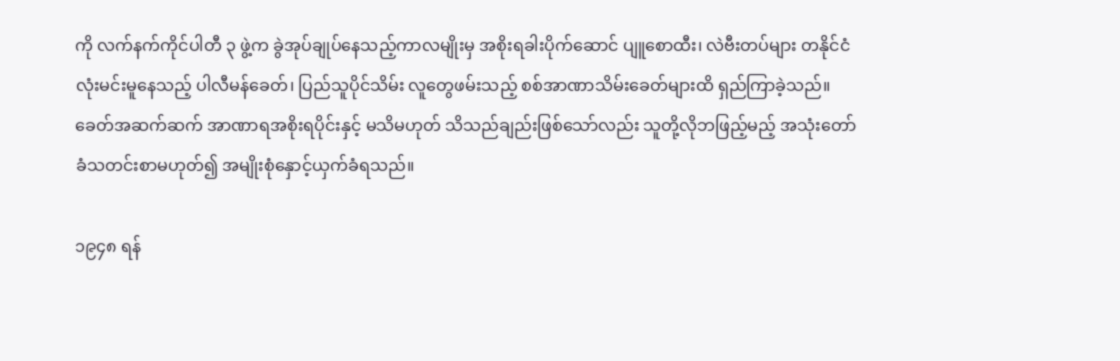ကို လက်နက်ကိုင်ပါတီ ၃ ဖွဲ့က ခွဲအုပ်ချုပ်နေသည့်ကာလမျိုးမှ အစိုးရခါးပိုက်ဆောင် ပျူစောထီး၊ လဲဗီးတပ်များ တနိုင်ငံလုံးမင်းမူနေသည့် ပါလီမန်ခေတ်၊ ပြည်သူပိုင်သိမ်း လူတွေဖမ်းသည့် စစ်အာဏာသိမ်းခေတ်များထိ ရှည်ကြာခဲ့သည်။ ခေတ်အဆက်ဆက် အာဏာရအစိုးရပိုင်းနှင့် မသိမဟုတ် သိသည်ချည်းဖြစ်သော်လည်း သူတို့လိုဘဖြည့်မည့် အသုံးတော်ခံသတင်းစာမဟုတ်၍ အမျိုးစုံနှောင့်ယှက်ခံရသည်။

၁၉၄၈ ရန်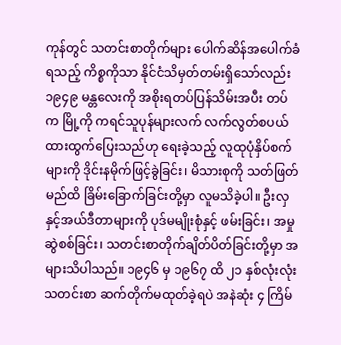ကုန်တွင် သတင်းစာတိုက်များ ပေါက်ဆိန်အပေါက်ခံရသည့် ကိစ္စကိုသာ နိုင်ငံသိမှတ်တမ်းရှိသော်လည်း ၁၉၄၉ မန္တလေးကို အစိုးရတပ်ပြန်သိမ်းအပီး တပ်က မြို့ကို ကရင်သူပုန်များလက် လက်လွတ်စပယ်ထားထွက်ပြေးသည်ဟု ရေးခဲ့သည့် လူထုပုံနှိပ်စက်များကို ဒိုင်းနမိုက်ဖြင့်ခွဲခြင်း၊ မိသားစုကို သတ်ဖြတ်မည်ထိ ခြိမ်းခြောက်ခြင်းတို့မှာ လူမသိခဲ့ပါ။ ဦးလှနှင့်အယ်ဒီတာများကို ပုဒ်မမျိုးစုံနှင့် ဖမ်းခြင်း၊ အမှုဆွဲစစ်ခြင်း၊ သတင်းစာတိုက်ချိတ်ပိတ်ခြင်းတို့မှာ အများသိပါသည်။ ၁၉၄၆ မှ ၁၉၆၇ ထိ ၂၁ နှစ်လုံးလုံး သတင်းစာ ဆက်တိုက်မထုတ်ခဲ့ရပဲ အနဲဆုံး ၄ ကြိမ်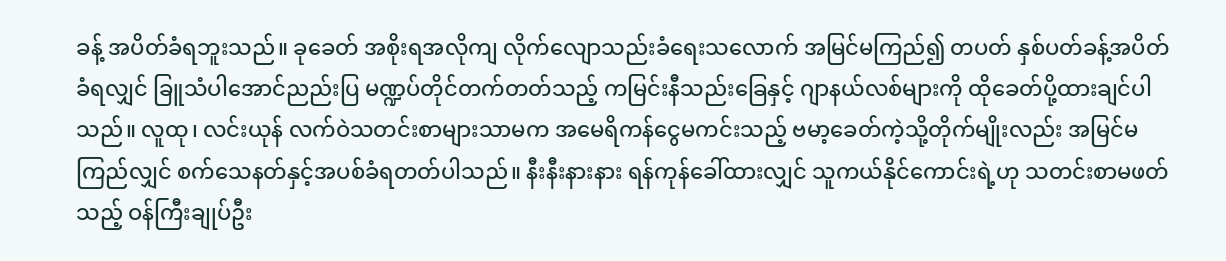ခန့် အပိတ်ခံရဘူးသည်။ ခုခေတ် အစိုးရအလိုကျ လိုက်လျောသည်းခံရေးသလောက် အမြင်မကြည်၍ တပတ် နှစ်ပတ်ခန့်အပိတ်ခံရလျှင် ခြူသံပါအောင်ညည်းပြ မဏ္ဍပ်တိုင်တက်တတ်သည့် ကမြင်းနီသည်းခြေနှင့် ဂျာနယ်လစ်များကို ထိုခေတ်ပို့ထားချင်ပါသည်။ လူထု၊ လင်းယုန် လက်ဝဲသတင်းစာများသာမက အမေရိကန်ငွေမကင်းသည့် ဗမာ့ခေတ်ကဲ့သို့တိုက်မျိုးလည်း အမြင်မကြည်လျှင် စက်သေနတ်နှင့်အပစ်ခံရတတ်ပါသည်။ နီးနီးနားနား ရန်ကုန်ခေါ်ထားလျှင် သူကယ်နိုင်ကောင်းရဲ့ဟု သတင်းစာမဖတ်သည့် ဝန်ကြီးချုပ်ဦး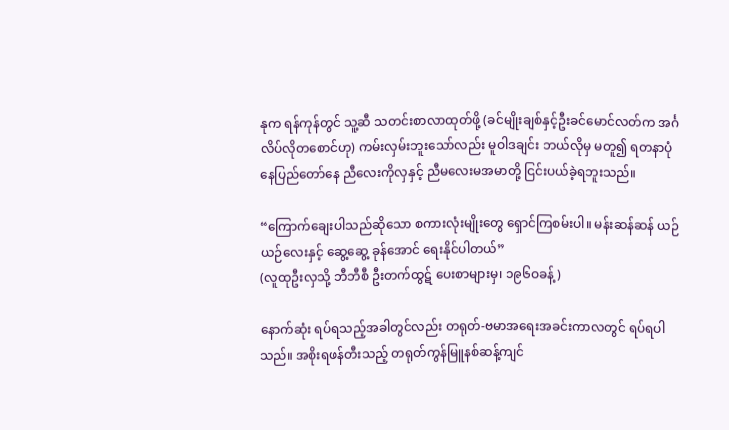နုက ရန်ကုန်တွင် သူ့ဆီ သတင်းစာလာထုတ်ဖို့ (ခင်မျိုးချစ်နှင့်ဦးခင်မောင်လတ်က အင်္ဂလိပ်လိုတစောင်ဟု) ကမ်းလှမ်းဘူးသော်လည်း မူဝါဒချင်း ဘယ်လိုမှ မတူ၍ ရတနာပုံနေပြည်တော်နေ ညီလေးကိုလှနှင့် ညီမလေးမအမာတို့ ငြင်းပယ်ခဲ့ရဘူးသည်။

“ကြောက်ချေးပါသည်ဆိုသော စကားလုံးမျိုးတွေ ရှောင်ကြစမ်းပါ။ မန်းဆန်ဆန် ယဉ်ယဉ်လေးနှင့် ဆွေ့ဆွေ့ ခုန်အောင် ရေးနိုင်ပါတယ်”
(လူထုဦးလှသို့ ဘီဘီစီ ဦးတက်ထွဋ် ပေးစာများမှ၊ ၁၉၆ဝခန့်)

နောက်ဆုံး ရပ်ရသည့်အခါတွင်လည်း တရုတ်-ဗမာအရေးအခင်းကာလတွင် ရပ်ရပါသည်။ အစိုးရဖန်တီးသည့် တရုတ်ကွန်မြူနစ်ဆန့်ကျင်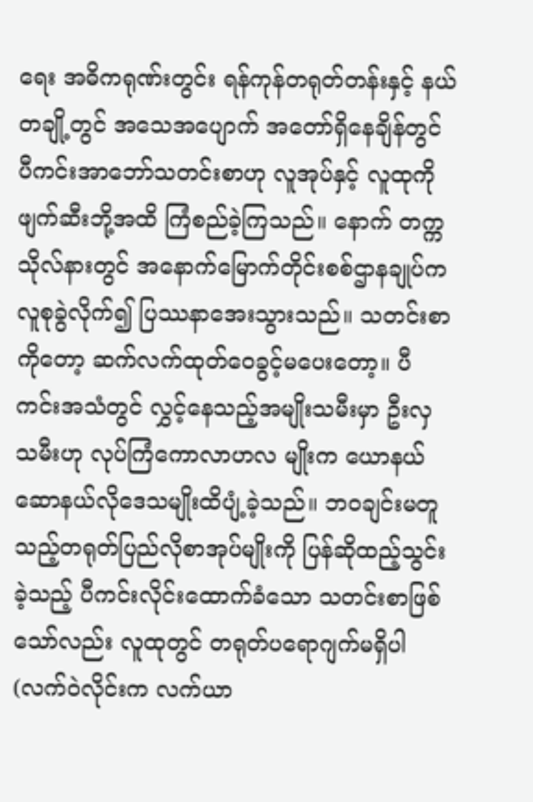ရေး အဓိကရုဏ်းတွင်း ရန်ကုန်တရုတ်တန်းနှင့် နယ်တချို့တွင် အသေအပျောက် အတော်ရှိနေချိန်တွင် ပီကင်းအာဘော်သတင်းစာဟု လူအုပ်နှင့် လူထုကို ဖျက်ဆီးဘို့အထိ ကြံစည်ခဲ့ကြသည်။ နောက် တက္ကသိုလ်နားတွင် အနောက်မြောက်တိုင်းစစ်ဌာနချုပ်က လူစုခွဲလိုက်၍ ပြဿနာအေးသွားသည်။ သတင်းစာကိုတော့ ဆက်လက်ထုတ်ဝေခွင့်မပေးတော့။ ပီကင်းအသံတွင် လွှင့်နေသည့်အမျိုးသမီးမှာ ဦးလှသမီးဟု လုပ်ကြံကောလာဟလ မျိုးက ယောနယ်ဆောနယ်လိုဒေသမျိုးထိပျံ့ခဲ့သည်။ ဘဝချင်းမတူသည့်တရုတ်ပြည်လိုစာအုပ်မျိုးကို ပြန်ဆိုထည့်သွင်း ခဲ့သည့် ပီကင်းလိုင်းထောက်ခံသော သတင်းစာဖြစ်သော်လည်း လူထုတွင် တရုတ်ပရောဂျက်မရှိပါ (လက်ဝဲလိုင်းက လက်ယာ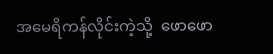အမေရိကန်လိုင်းကဲ့သို့  ဖောဖော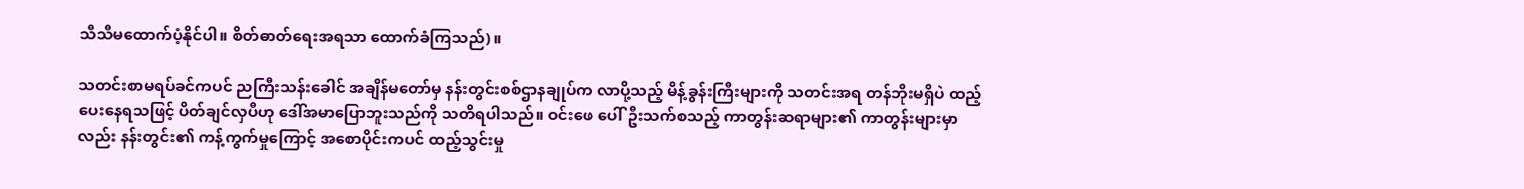သီသီမထောက်ပံ့နိုင်ပါ။ စိတ်ဓာတ်ရေးအရသာ ထောက်ခံကြသည်)။

သတင်းစာမရပ်ခင်ကပင် ညကြီးသန်းခေါင် အချိန်မတော်မှ နန်းတွင်းစစ်ဌာနချုပ်က လာပို့သည့် မိန့်ခွန်းကြီးများကို သတင်းအရ တန်ဘိုးမရှိပဲ ထည့်ပေးနေရသဖြင့် ပိတ်ချင်လှပီဟု ဒေါ်အမာပြောဘူးသည်ကို သတိရပါသည်။ ဝင်းဖေ ပေါ်ဦးသက်စသည့် ကာတွန်းဆရာများ၏ ကာတွန်းများမှာလည်း နန်းတွင်း၏ ကန့်ကွက်မှုကြောင့် အစောပိုင်းကပင် ထည့်သွင်းမှု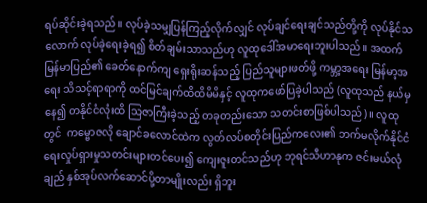ရပ်ဆိုင်းခဲ့ရသည်။ လုပ်ခဲ့သမျှပြန်ကြည့်လိုက်လျှင် လုပ်ချင်ရေးချင်သည်တို့ကို လုပ်နိုင်သလောက် လုပ်ခဲ့ရေးခဲ့ရ၍ စိတ်ချမ်းသာသည်ဟု လူထုဒေါ်အမာရေးဘူးပါသည်။ အထက်မြန်မာပြည်၏ ခေတ်နောက်ကျ ရှေးရိုးဆန်သည့် ပြည်သူများဖတ်ဖို့ ကမ္ဘာ့အရေး မြန်မာ့အရေး သိသင့်ရာရာကို ထင်မြင်ချက်ထိထိမိမိနှင့် လူထုကဖော်ပြခဲ့ပါသည် (လူထုသည် နယ်မှနေ၍ တနိုင်ငံလုံးထိ သြဇာကြီးခဲ့သည့် တခုတည်းသော သတင်းစာဖြစ်ပါသည်)။ လူထုတွင်  ကမ္ဗောဇလို ချောင်ခလောင်ထဲက လွတ်လပ်စတိုင်းပြည်ကလေး၏ ဘက်မလိုက်နိုင်ငံရေးလှုပ်ရှားမှုသတင်းများတင်ပေး၍ ကျေးဇူးတင်သည်ဟု ဘုရင်သီဟာနုက ဇင်းမယ်လုံချည် နှစ်အုပ်လက်ဆောင်ပို့တာမျိုးလည်း ရှိဘူး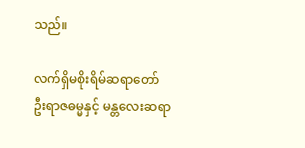သည်။

လက်ရှိမစိုးရိမ်ဆရာတော် ဦးရာဇဓမ္မနှင့် မန္တလေးဆရာ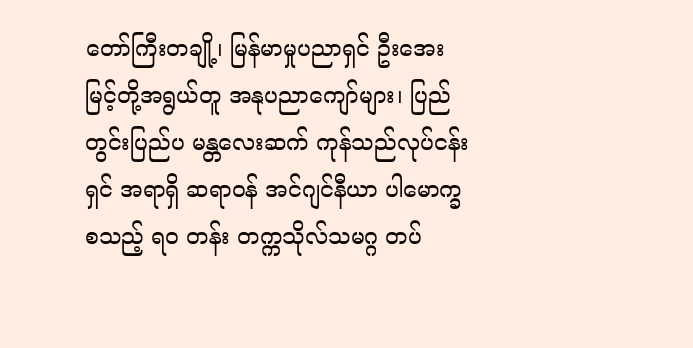တော်ကြီးတချို့၊ မြန်မာမှုပညာရှင် ဦးအေးမြင့်တို့အရွယ်တူ အနုပညာကျော်များ၊ ပြည်တွင်းပြည်ပ မန္တလေးဆက် ကုန်သည်လုပ်ငန်းရှင် အရာရှိ ဆရာဝန် အင်ဂျင်နီယာ ပါမောက္ခစသည့် ရဝ တန်း တက္ကသိုလ်သမဂ္ဂ တပ်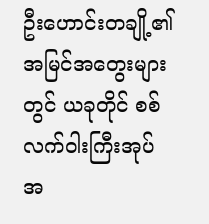ဦးဟောင်းတချို့၏ အမြင်အတွေးများတွင် ယခုတိုင် စစ်လက်ဝါးကြီးအုပ် အ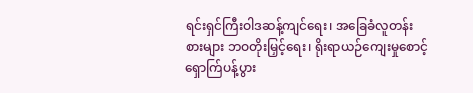ရင်းရှင်ကြီးဝါဒဆန့်ကျင်ရေး၊ အခြေခံလူတန်းစားများ ဘဝတိုးမြှင့်ရေး၊ ရိုးရာယဉ်ကျေးမှုစောင့်ရှောက်ြပန့်ပွား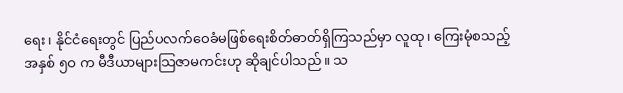ရေး၊ နိုင်ငံရေးတွင် ပြည်ပလက်ဝေခံမဖြစ်ရေးစိတ်ဓာတ်ရှိကြသည်မှာ လူထု၊ ကြေးမုံစသည့် အနှစ် ၅ဝ က မီဒီယာများသြဇာမကင်းဟု ဆိုချင်ပါသည်။ သ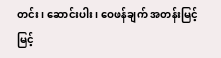တင်း၊ ဆောင်းပါး၊ ဝေဖန်ချက် အတန်းမြင့်မြင့်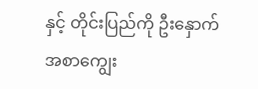နှင့် တိုင်းပြည်ကို ဦးနှောက်အစာကျွေး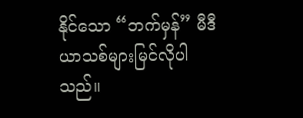နိုင်သော “ဘက်မှန်” မီဒီယာသစ်များမြင်လိုပါသည်။